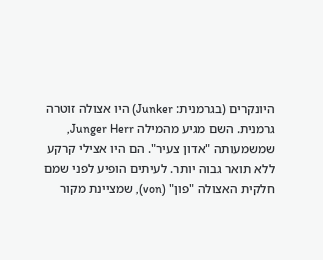היונקרים (בגרמנית: Junker) היו אצולה זוטרה גרמנית. השם מגיע מהמילה Junger Herr, שמשמעותה "אדון צעיר". הם היו אצילי קרקע ללא תואר גבוה יותר. לעיתים הופיע לפני שמם חלקית האצולה "פון" (von), שמציינת מקור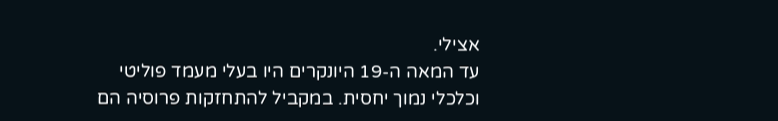אצילי.
עד המאה ה-19 היונקרים היו בעלי מעמד פוליטי וכלכלי נמוך יחסית. במקביל להתחזקות פרוסיה הם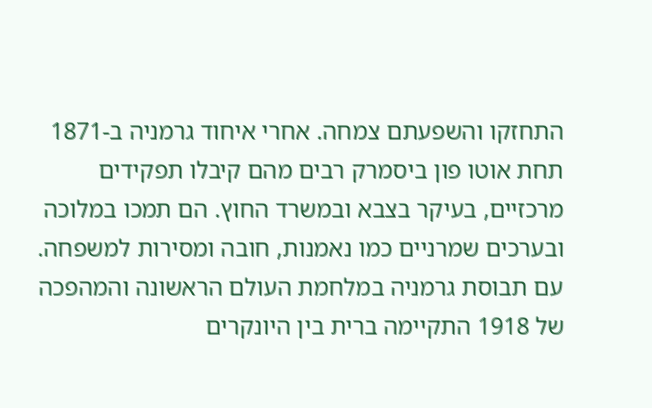התחזקו והשפעתם צמחה. אחרי איחוד גרמניה ב-1871 תחת אוטו פון ביסמרק רבים מהם קיבלו תפקידים מרכזיים, בעיקר בצבא ובמשרד החוץ. הם תמכו במלוכה ובערכים שמרניים כמו נאמנות, חובה ומסירות למשפחה.
עם תבוסת גרמניה במלחמת העולם הראשונה והמהפכה של 1918 התקיימה ברית בין היונקרים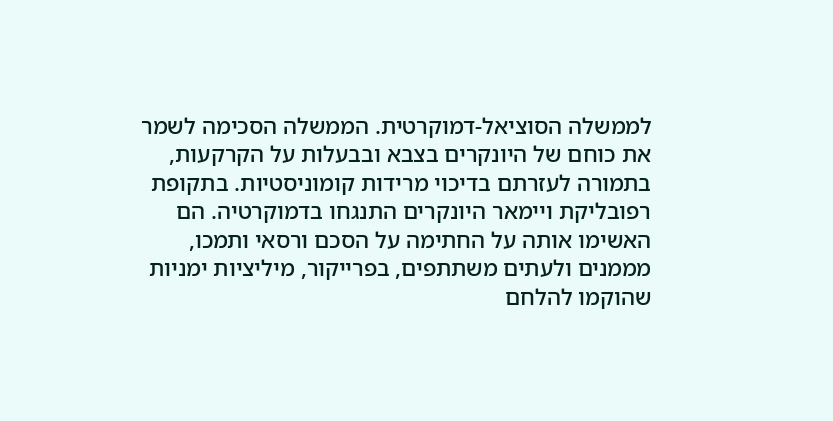לממשלה הסוציאל-דמוקרטית. הממשלה הסכימה לשמר את כוחם של היונקרים בצבא ובבעלות על הקרקעות, בתמורה לעזרתם בדיכוי מרידות קומוניסטיות. בתקופת רפובליקת ויימאר היונקרים התנגחו בדמוקרטיה. הם האשימו אותה על החתימה על הסכם ורסאי ותמכו, מממנים ולעתים משתתפים, בפרייקור, מיליציות ימניות שהוקמו להלחם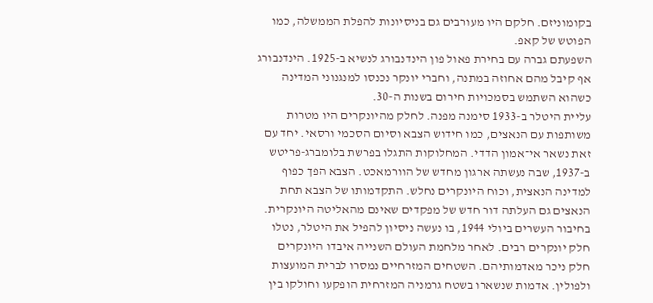בקומוניזם. חלקם היו מעורבים גם בניסיונות להפלת הממשלה, כמו הפוטש של קאפ.
השפעתם גברה עם בחירת פאול פון הינדנבורג לנשיא ב-1925. הינדנבורג אף קיבל מהם אחוזה במתנה, וחברי יונקר נכנסו למנגנוני המדינה כשהוא השתמש בסמכויות חירום בשנות ה-30.
עליית היטלר ב-1933 סימנה מפנה. לחלק מהיונקרים היו מטרות משותפות עם הנאצים, כמו חידוש הצבא וסיום הסכמי ורסאי. יחד עם זאת נשאר אי־אמון הדדי. המחלוקות התגלו בפרשת בלומברג-פריטש ב-1937, שבה נעשתה ארגון מחדש של הוורמאכט. הצבא הפך כפוף למדינה הנאצית, וכוח היונקרים נחלש. התקדמותו של הצבא תחת הנאצים גם העלתה דור חדש של מפקדים שאינם מהאליטה היונקרית.
בחיבור העשרים ביולי 1944, בו נעשה ניסיון להפיל את היטלר, נטלו חלק יונקרים רבים. לאחר מלחמת העולם השנייה איבדו היונקרים חלק ניכר מאדמותיהם. השטחים המזרחיים נמסרו לברית המועצות ולפולין. אדמות שנשארו בשטח גרמניה המזרחית הופקעו וחולקו בין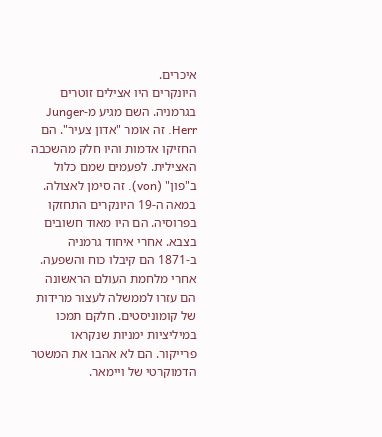איכרים.
היונקרים היו אצילים זוטרים בגרמניה. השם מגיע מ-Junger Herr. זה אומר "אדון צעיר". הם החזיקו אדמות והיו חלק מהשכבה האצילית. לפעמים שמם כלול ב"פון" (von). זה סימן לאצולה.
במאה ה-19 היונקרים התחזקו בפרוסיה. הם היו מאוד חשובים בצבא. אחרי איחוד גרמניה ב-1871 הם קיבלו כוח והשפעה.
אחרי מלחמת העולם הראשונה הם עזרו לממשלה לעצור מרידות של קומוניסטים. חלקם תמכו במיליציות ימניות שנקראו פרייקור. הם לא אהבו את המשטר הדמוקרטי של ויימאר.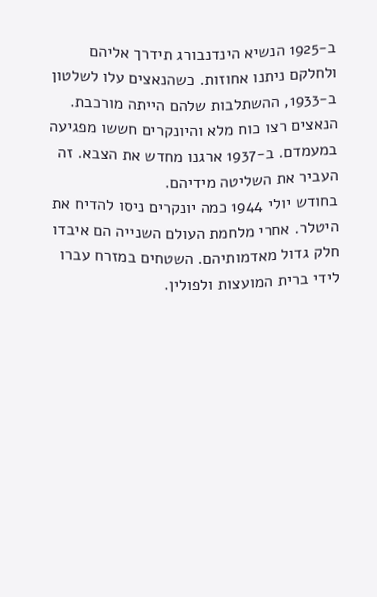ב-1925 הנשיא הינדנבורג תידרך אליהם ולחלקם ניתנו אחוזות. כשהנאצים עלו לשלטון ב-1933, ההשתלבות שלהם הייתה מורכבת. הנאצים רצו כוח מלא והיונקרים חששו מפגיעה במעמדם. ב-1937 ארגנו מחדש את הצבא. זה העביר את השליטה מידיהם.
בחודש יולי 1944 כמה יונקרים ניסו להדיח את היטלר. אחרי מלחמת העולם השנייה הם איבדו חלק גדול מאדמותיהם. השטחים במזרח עברו לידי ברית המועצות ולפולין.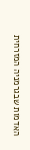האדמות שבגרמניה המזרחית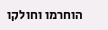הוחרמו וחולקו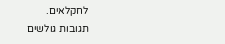לחקלאים.
תגובות גולשים